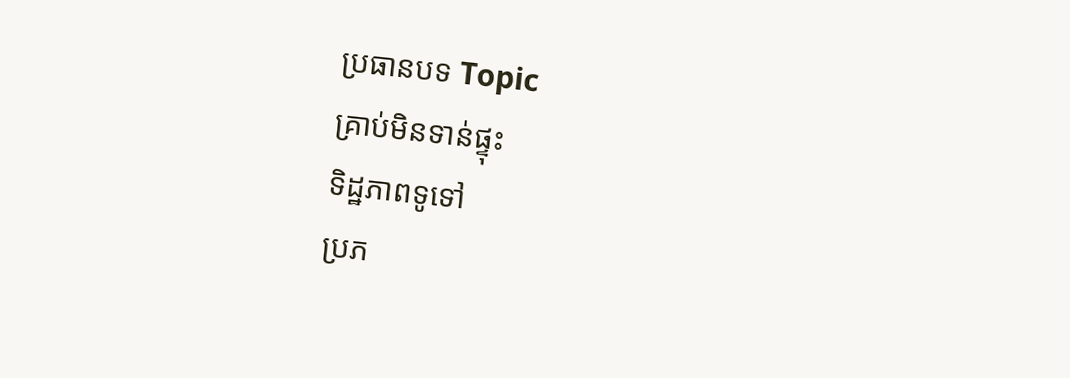ប្រធានបទ Topic
គ្រាប់មិនទាន់ផ្ទុះ
ទិដ្ឋភាពទូទៅ
ប្រភ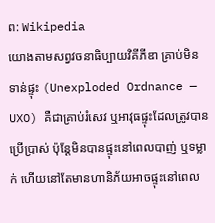ព: Wikipedia
យោងតាមសព្វវចនាធិប្បាយវិគីភីឌា គ្រាប់មិនទាន់ផ្ទុះ (Unexploded Ordnance — UXO) គឺជាគ្រាប់រំសេវ ឬអាវុធផ្ទុះដែលត្រូវបានប្រើប្រាស់ ប៉ុន្តែមិនបានផ្ទុះនៅពេលបាញ់ ឬទម្លាក់ ហើយនៅតែមានហានិភ័យអាចផ្ទុះនៅពេល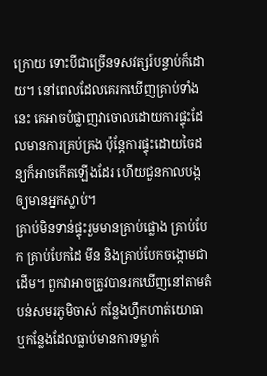ក្រោយ ទោះបីជាច្រើនទសវត្សរ៍បន្ទាប់ក៏ដោយ។ នៅពេលដែលគេរកឃើញគ្រាប់ទាំងនេះ គេអាចបំផ្លាញវាចោលដោយការផ្ទុះដែលមានការគ្រប់គ្រង ប៉ុន្តែការផ្ទុះដោយចៃដន្យក៏អាចកើតឡើងដែរ ហើយជួនកាលបង្កឲ្យមានអ្នកស្លាប់។
គ្រាប់មិនទាន់ផ្ទុះរួមមានគ្រាប់ផ្លោង គ្រាប់បែក គ្រាប់បែកដៃ មីន និងគ្រាប់បែកចង្កោមជាដើម។ ពួកវាអាចត្រូវបានរកឃើញនៅតាមតំបន់សមរភូមិចាស់ កន្លែងហ្វឹកហាត់យោធា ឬកន្លែងដែលធ្លាប់មានការទម្លាក់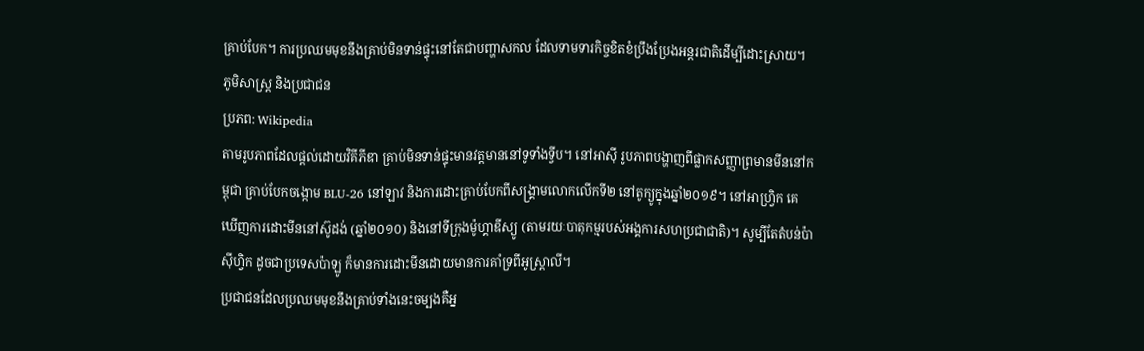គ្រាប់បែក។ ការប្រឈមមុខនឹងគ្រាប់មិនទាន់ផ្ទុះនៅតែជាបញ្ហាសកល ដែលទាមទារកិច្ចខិតខំប្រឹងប្រែងអន្តរជាតិដើម្បីដោះស្រាយ។
ភូមិសាស្ត្រ និងប្រជាជន
ប្រភព: Wikipedia
តាមរូបភាពដែលផ្ដល់ដោយវិគីភីឌា គ្រាប់មិនទាន់ផ្ទុះមានវត្តមាននៅទូទាំងទ្វីប។ នៅអាស៊ី រូបភាពបង្ហាញពីផ្លាកសញ្ញាព្រមានមីននៅកម្ពុជា គ្រាប់បែកចង្កោម BLU-26 នៅឡាវ និងការដោះគ្រាប់បែកពីសង្គ្រាមលោកលើកទី២ នៅតូក្យូក្នុងឆ្នាំ២០១៩។ នៅអាហ្វ្រិក គេឃើញការដោះមីននៅស៊ូដង់ (ឆ្នាំ២០១០) និងនៅទីក្រុងម៉ូហ្គាឌីស្យូ (តាមរយៈបាតុកម្មរបស់អង្គការសហប្រជាជាតិ)។ សូម្បីតែតំបន់ប៉ាស៊ីហ្វិក ដូចជាប្រទេសប៉ាឡូ ក៏មានការដោះមីនដោយមានការគាំទ្រពីអូស្ត្រាលី។
ប្រជាជនដែលប្រឈមមុខនឹងគ្រាប់ទាំងនេះចម្បងគឺអ្ន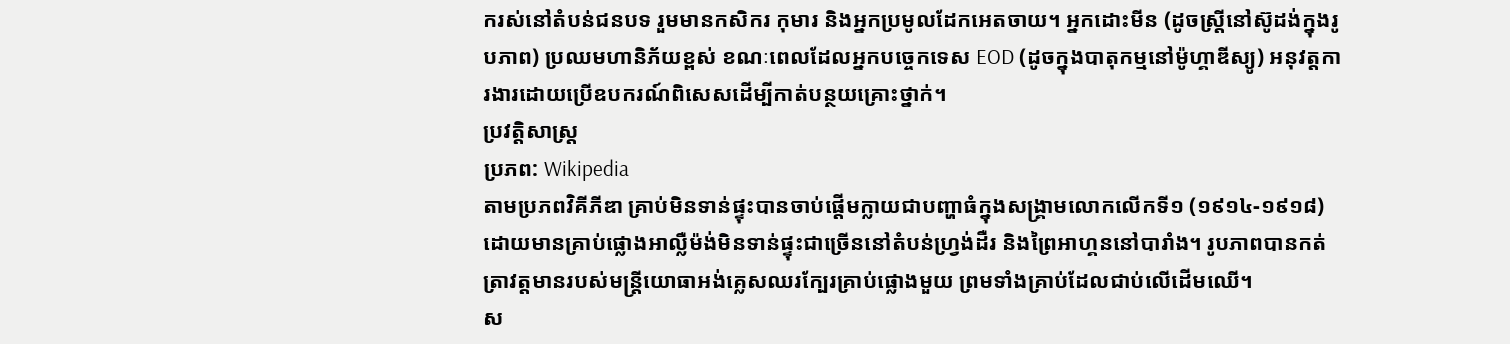ករស់នៅតំបន់ជនបទ រួមមានកសិករ កុមារ និងអ្នកប្រមូលដែកអេតចាយ។ អ្នកដោះមីន (ដូចស្ត្រីនៅស៊ូដង់ក្នុងរូបភាព) ប្រឈមហានិភ័យខ្ពស់ ខណៈពេលដែលអ្នកបច្ចេកទេស EOD (ដូចក្នុងបាតុកម្មនៅម៉ូហ្គាឌីស្យូ) អនុវត្តការងារដោយប្រើឧបករណ៍ពិសេសដើម្បីកាត់បន្ថយគ្រោះថ្នាក់។
ប្រវត្តិសាស្ត្រ
ប្រភព: Wikipedia
តាមប្រភពវិគីភីឌា គ្រាប់មិនទាន់ផ្ទុះបានចាប់ផ្ដើមក្លាយជាបញ្ហាធំក្នុងសង្គ្រាមលោកលើកទី១ (១៩១៤-១៩១៨) ដោយមានគ្រាប់ផ្លោងអាល្លឺម៉ង់មិនទាន់ផ្ទុះជាច្រើននៅតំបន់ហ្វ្រង់ដឺរ និងព្រៃអាហ្គននៅបារាំង។ រូបភាពបានកត់ត្រាវត្តមានរបស់មន្ត្រីយោធាអង់គ្លេសឈរក្បែរគ្រាប់ផ្លោងមួយ ព្រមទាំងគ្រាប់ដែលជាប់លើដើមឈើ។
ស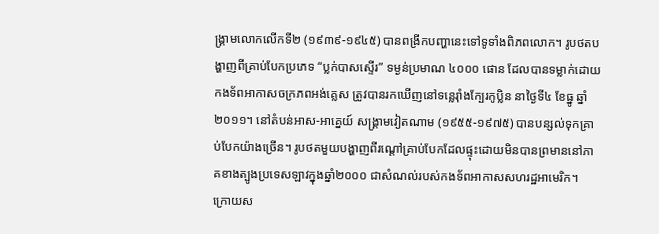ង្គ្រាមលោកលើកទី២ (១៩៣៩-១៩៤៥) បានពង្រីកបញ្ហានេះទៅទូទាំងពិភពលោក។ រូបថតបង្ហាញពីគ្រាប់បែកប្រភេទ “ប្លក់បាសស្ទើរ” ទម្ងន់ប្រមាណ ៤០០០ ផោន ដែលបានទម្លាក់ដោយកងទ័ពអាកាសចក្រភពអង់គ្លេស ត្រូវបានរកឃើញនៅទន្លេរ៉ាំងក្បែរកូប្លិន នាថ្ងៃទី៤ ខែធ្នូ ឆ្នាំ២០១១។ នៅតំបន់អាស‑អាគ្នេយ៍ សង្គ្រាមវៀតណាម (១៩៥៥-១៩៧៥) បានបន្សល់ទុកគ្រាប់បែកយ៉ាងច្រើន។ រូបថតមួយបង្ហាញពីរណ្ដៅគ្រាប់បែកដែលផ្ទុះដោយមិនបានព្រមាននៅភាគខាងត្បូងប្រទេសឡាវក្នុងឆ្នាំ២០០០ ជាសំណល់របស់កងទ័ពអាកាសសហរដ្ឋអាមេរិក។
ក្រោយស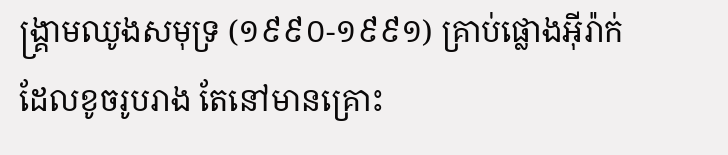ង្គ្រាមឈូងសមុទ្រ (១៩៩០-១៩៩១) គ្រាប់ផ្លោងអ៊ីរ៉ាក់ដែលខូចរូបរាង តែនៅមានគ្រោះ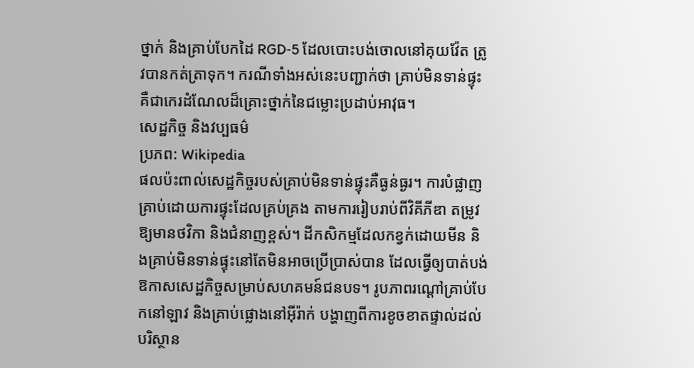ថ្នាក់ និងគ្រាប់បែកដៃ RGD‑5 ដែលបោះបង់ចោលនៅគុយវ៉ែត ត្រូវបានកត់ត្រាទុក។ ករណីទាំងអស់នេះបញ្ជាក់ថា គ្រាប់មិនទាន់ផ្ទុះគឺជាកេរដំណែលដ៏គ្រោះថ្នាក់នៃជម្លោះប្រដាប់អាវុធ។
សេដ្ឋកិច្ច និងវប្បធម៌
ប្រភព: Wikipedia
ផលប៉ះពាល់សេដ្ឋកិច្ចរបស់គ្រាប់មិនទាន់ផ្ទុះគឺធ្ងន់ធ្ងរ។ ការបំផ្លាញគ្រាប់ដោយការផ្ទុះដែលគ្រប់គ្រង តាមការរៀបរាប់ពីវិគីភីឌា តម្រូវឱ្យមានថវិកា និងជំនាញខ្ពស់។ ដីកសិកម្មដែលកខ្វក់ដោយមីន និងគ្រាប់មិនទាន់ផ្ទុះនៅតែមិនអាចប្រើប្រាស់បាន ដែលធ្វើឲ្យបាត់បង់ឱកាសសេដ្ឋកិច្ចសម្រាប់សហគមន៍ជនបទ។ រូបភាពរណ្ដៅគ្រាប់បែកនៅឡាវ និងគ្រាប់ផ្លោងនៅអ៊ីរ៉ាក់ បង្ហាញពីការខូចខាតផ្ទាល់ដល់បរិស្ថាន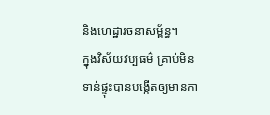និងហេដ្ឋារចនាសម្ព័ន្ធ។
ក្នុងវិស័យវប្បធម៌ គ្រាប់មិនទាន់ផ្ទុះបានបង្កើតឲ្យមានកា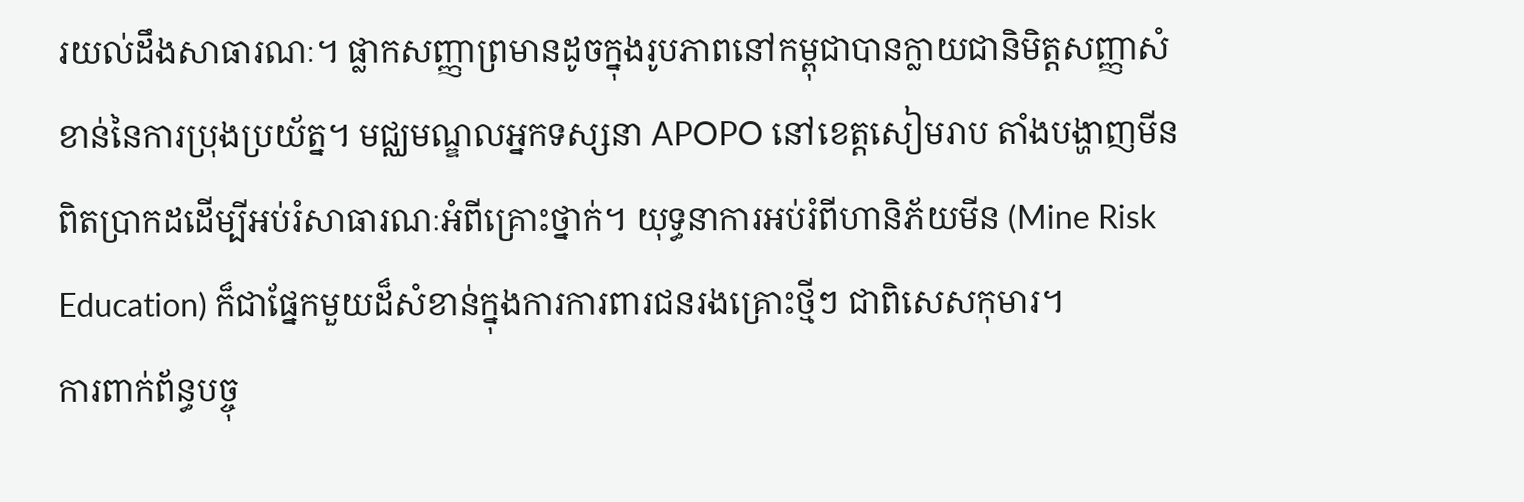រយល់ដឹងសាធារណៈ។ ផ្លាកសញ្ញាព្រមានដូចក្នុងរូបភាពនៅកម្ពុជាបានក្លាយជានិមិត្តសញ្ញាសំខាន់នៃការប្រុងប្រយ័ត្ន។ មជ្ឈមណ្ឌលអ្នកទស្សនា APOPO នៅខេត្តសៀមរាប តាំងបង្ហាញមីនពិតប្រាកដដើម្បីអប់រំសាធារណៈអំពីគ្រោះថ្នាក់។ យុទ្ធនាការអប់រំពីហានិភ័យមីន (Mine Risk Education) ក៏ជាផ្នែកមួយដ៏សំខាន់ក្នុងការការពារជនរងគ្រោះថ្មីៗ ជាពិសេសកុមារ។
ការពាក់ព័ន្ធបច្ចុ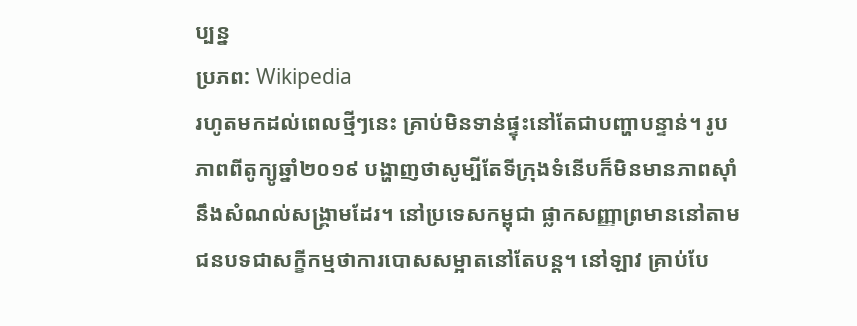ប្បន្ន
ប្រភព: Wikipedia
រហូតមកដល់ពេលថ្មីៗនេះ គ្រាប់មិនទាន់ផ្ទុះនៅតែជាបញ្ហាបន្ទាន់។ រូបភាពពីតូក្យូឆ្នាំ២០១៩ បង្ហាញថាសូម្បីតែទីក្រុងទំនើបក៏មិនមានភាពស៊ាំនឹងសំណល់សង្គ្រាមដែរ។ នៅប្រទេសកម្ពុជា ផ្លាកសញ្ញាព្រមាននៅតាមជនបទជាសក្ខីកម្មថាការបោសសម្អាតនៅតែបន្ត។ នៅឡាវ គ្រាប់បែ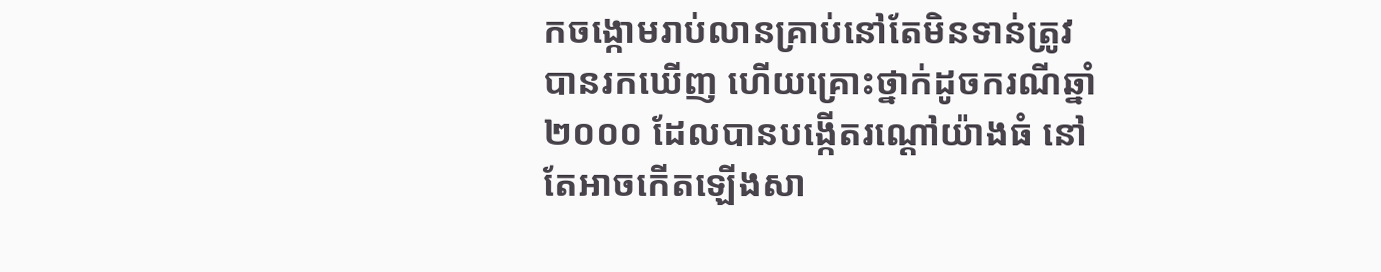កចង្កោមរាប់លានគ្រាប់នៅតែមិនទាន់ត្រូវបានរកឃើញ ហើយគ្រោះថ្នាក់ដូចករណីឆ្នាំ២០០០ ដែលបានបង្កើតរណ្ដៅយ៉ាងធំ នៅតែអាចកើតឡើងសា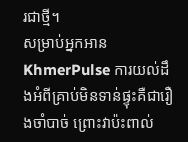រជាថ្មី។
សម្រាប់អ្នកអាន KhmerPulse ការយល់ដឹងអំពីគ្រាប់មិនទាន់ផ្ទុះគឺជារឿងចាំបាច់ ព្រោះវាប៉ះពាល់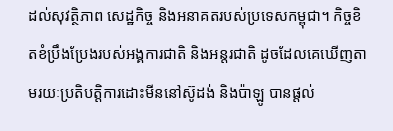ដល់សុវត្ថិភាព សេដ្ឋកិច្ច និងអនាគតរបស់ប្រទេសកម្ពុជា។ កិច្ចខិតខំប្រឹងប្រែងរបស់អង្គការជាតិ និងអន្តរជាតិ ដូចដែលគេឃើញតាមរយៈប្រតិបត្តិការដោះមីននៅស៊ូដង់ និងប៉ាឡូ បានផ្ដល់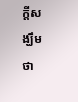ក្ដីសង្ឃឹមថា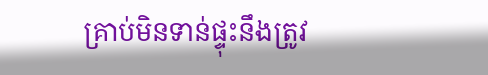គ្រាប់មិនទាន់ផ្ទុះនឹងត្រូវ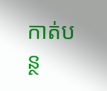កាត់បន្ថ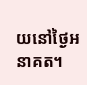យនៅថ្ងៃអនាគត។